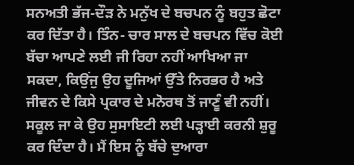ਸਨਅਤੀ ਭੱਜ-ਦੌੜ ਨੇ ਮਨੁੱਖ ਦੇ ਬਚਪਨ ਨੂੰ ਬਹੁਤ ਛੋਟਾ ਕਰ ਦਿੱਤਾ ਹੈ। ਤਿੰਨ- ਚਾਰ ਸਾਲ ਦੇ ਬਚਪਨ ਵਿੱਚ ਕੋਈ ਬੱਚਾ ਆਪਣੇ ਲਈ ਜੀ ਰਿਹਾ ਨਹੀਂ ਆਖਿਆ ਜਾ ਸਕਦਾ, ਕਿਉਂਜੁ ਉਹ ਦੂਜਿਆਂ ਉੱਤੇ ਨਿਰਭਰ ਹੈ ਅਤੇ ਜੀਵਨ ਦੇ ਕਿਸੇ ਪ੍ਰਕਾਰ ਦੇ ਮਨੋਰਥ ਤੋਂ ਜਾਣੂੰ ਵੀ ਨਹੀਂ। ਸਕੂਲ ਜਾ ਕੇ ਉਹ ਸੁਸਾਇਟੀ ਲਈ ਪੜ੍ਹਾਈ ਕਰਨੀ ਸ਼ੁਰੂ ਕਰ ਦਿੰਦਾ ਹੈ। ਮੈਂ ਇਸ ਨੂੰ ਬੱਚੇ ਦੁਆਰਾ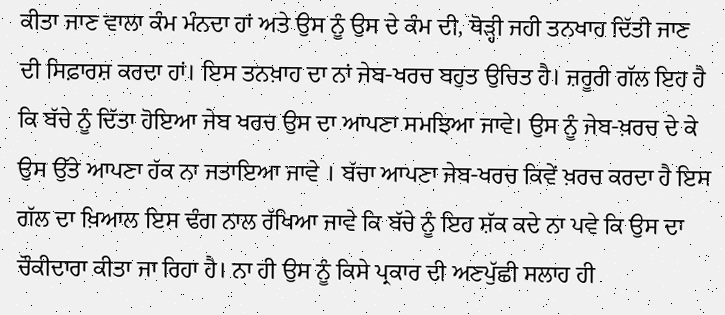ਕੀਤਾ ਜਾਣ ਵਾਲਾ ਕੰਮ ਮੰਨਦਾ ਹਾਂ ਅਤੇ ਉਸ ਨੂੰ ਉਸ ਦੇ ਕੰਮ ਦੀ, ਥੋੜ੍ਹੀ ਜਹੀ ਤਨਖਾਹ ਦਿੱਤੀ ਜਾਣ ਦੀ ਸਿਫ਼ਾਰਸ਼ ਕਰਦਾ ਹਾਂ। ਇਸ ਤਨਖ਼ਾਹ ਦਾ ਨਾਂ ਜੇਬ-ਖਰਚ ਬਹੁਤ ਉਚਿਤ ਹੈ। ਜ਼ਰੂਰੀ ਗੱਲ ਇਹ ਹੈ ਕਿ ਬੱਚੇ ਨੂੰ ਦਿੱਤਾ ਹੋਇਆ ਜੇਬ ਖਰਚ ਉਸ ਦਾ ਆਪਣਾ ਸਮਝਿਆ ਜਾਵੇ। ਉਸ ਨੂੰ ਜੇਬ-ਖ਼ਰਚ ਦੇ ਕੇ ਉਸ ਉੱਤੇ ਆਪਣਾ ਹੱਕ ਨਾ ਜਤਾਇਆ ਜਾਵੇ । ਬੱਚਾ ਆਪਣਾ ਜੇਬ-ਖਰਚ ਕਿਵੇਂ ਖ਼ਰਚ ਕਰਦਾ ਹੈ ਇਸ ਗੱਲ ਦਾ ਖ਼ਿਆਲ ਇਸ ਢੰਗ ਨਾਲ ਰੱਖਿਆ ਜਾਵੇ ਕਿ ਬੱਚੇ ਨੂੰ ਇਹ ਸ਼ੱਕ ਕਦੇ ਨਾ ਪਵੇ ਕਿ ਉਸ ਦਾ ਚੌਕੀਦਾਰਾ ਕੀਤਾ ਜਾ ਰਿਹਾ ਹੈ। ਨਾ ਹੀ ਉਸ ਨੂੰ ਕਿਸੇ ਪ੍ਰਕਾਰ ਦੀ ਅਣਪੁੱਛੀ ਸਲਾਹ ਹੀ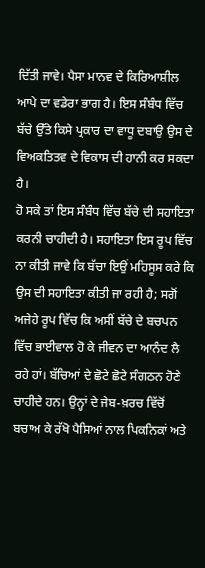ਦਿੱਤੀ ਜਾਵੇ। ਪੈਸਾ ਮਾਨਵ ਦੇ ਕਿਰਿਆਸ਼ੀਲ ਆਪੇ ਦਾ ਵਡੇਰਾ ਭਾਗ ਹੈ। ਇਸ ਸੰਬੰਧ ਵਿੱਚ ਬੱਚੇ ਉੱਤੇ ਕਿਸੇ ਪ੍ਰਕਾਰ ਦਾ ਵਾਧੂ ਦਬਾਉ ਉਸ ਦੇ ਵਿਅਕਤਿਤਵ ਦੇ ਵਿਕਾਸ ਦੀ ਹਾਨੀ ਕਰ ਸਕਦਾ ਹੈ।
ਹੋ ਸਕੇ ਤਾਂ ਇਸ ਸੰਬੰਧ ਵਿੱਚ ਬੱਚੇ ਦੀ ਸਹਾਇਤਾ ਕਰਨੀ ਚਾਹੀਦੀ ਹੈ। ਸਹਾਇਤਾ ਇਸ ਰੂਪ ਵਿੱਚ ਨਾ ਕੀਤੀ ਜਾਵੇ ਕਿ ਬੱਚਾ ਇਉਂ ਮਹਿਸੂਸ ਕਰੇ ਕਿ ਉਸ ਦੀ ਸਹਾਇਤਾ ਕੀਤੀ ਜਾ ਰਹੀ ਹੈ; ਸਗੋਂ ਅਜੇਹੇ ਰੂਪ ਵਿੱਚ ਕਿ ਅਸੀਂ ਬੱਚੇ ਦੇ ਬਚਪਨ ਵਿੱਚ ਭਾਈਵਾਲ ਹੋ ਕੇ ਜੀਵਨ ਦਾ ਆਨੰਦ ਲੈ ਰਹੇ ਹਾਂ। ਬੱਚਿਆਂ ਦੇ ਛੋਟੇ ਛੋਟੇ ਸੰਗਠਨ ਹੋਣੇ ਚਾਹੀਦੇ ਹਨ। ਉਨ੍ਹਾਂ ਦੇ ਜੇਬ-ਖ਼ਰਚ ਵਿੱਚੋਂ ਬਚਾਅ ਕੇ ਰੱਖੋ ਪੈਸਿਆਂ ਨਾਲ ਪਿਕਨਿਕਾਂ ਅਤੇ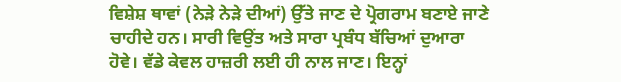ਵਿਸ਼ੇਸ਼ ਥਾਵਾਂ (ਨੇੜੇ ਨੇੜੇ ਦੀਆਂ) ਉੱਤੇ ਜਾਣ ਦੇ ਪ੍ਰੋਗਰਾਮ ਬਣਾਏ ਜਾਣੇ ਚਾਹੀਦੇ ਹਨ। ਸਾਰੀ ਵਿਉਂਤ ਅਤੇ ਸਾਰਾ ਪ੍ਰਬੰਧ ਬੱਚਿਆਂ ਦੁਆਰਾ ਹੋਵੇ। ਵੱਡੇ ਕੇਵਲ ਹਾਜ਼ਰੀ ਲਈ ਹੀ ਨਾਲ ਜਾਣ। ਇਨ੍ਹਾਂ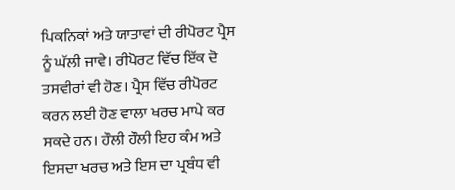ਪਿਕਨਿਕਾਂ ਅਤੇ ਯਾਤਾਵਾਂ ਦੀ ਰੀਪੋਰਟ ਪ੍ਰੈਸ ਨੂੰ ਘੱਲੀ ਜਾਵੇ। ਰੀਪੋਰਟ ਵਿੱਚ ਇੱਕ ਦੋ ਤਸਵੀਰਾਂ ਵੀ ਹੋਣ। ਪ੍ਰੈਸ ਵਿੱਚ ਰੀਪੋਰਟ ਕਰਨ ਲਈ ਹੋਣ ਵਾਲਾ ਖਰਚ ਮਾਪੇ ਕਰ ਸਕਦੇ ਹਨ। ਹੌਲੀ ਹੌਲੀ ਇਹ ਕੰਮ ਅਤੇ ਇਸਦਾ ਖਰਚ ਅਤੇ ਇਸ ਦਾ ਪ੍ਰਬੰਧ ਵੀ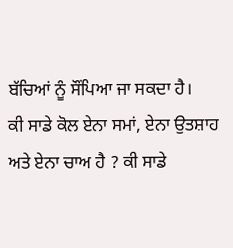ਬੱਚਿਆਂ ਨੂੰ ਸੌਂਪਿਆ ਜਾ ਸਕਦਾ ਹੈ।
ਕੀ ਸਾਡੇ ਕੋਲ ਏਨਾ ਸਮਾਂ, ਏਨਾ ਉਤਸ਼ਾਹ ਅਤੇ ਏਨਾ ਚਾਅ ਹੈ ? ਕੀ ਸਾਡੇ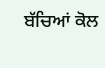ਬੱਚਿਆਂ ਕੋਲ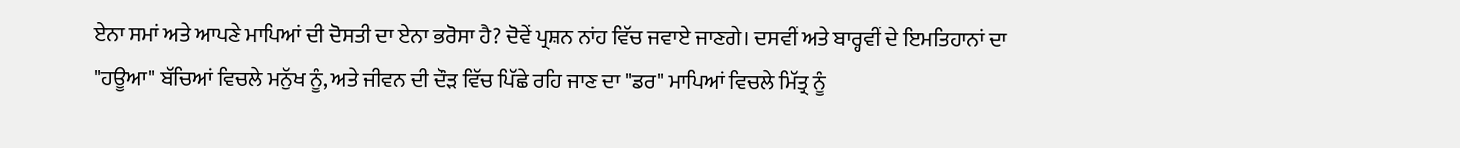ਏਨਾ ਸਮਾਂ ਅਤੇ ਆਪਣੇ ਮਾਪਿਆਂ ਦੀ ਦੋਸਤੀ ਦਾ ਏਨਾ ਭਰੋਸਾ ਹੈ? ਦੋਵੇਂ ਪ੍ਰਸ਼ਨ ਨਾਂਹ ਵਿੱਚ ਜਵਾਏ ਜਾਣਗੇ। ਦਸਵੀਂ ਅਤੇ ਬਾਰ੍ਹਵੀਂ ਦੇ ਇਮਤਿਹਾਨਾਂ ਦਾ "ਹਊਆ" ਬੱਚਿਆਂ ਵਿਚਲੇ ਮਨੁੱਖ ਨੂੰ, ਅਤੇ ਜੀਵਨ ਦੀ ਦੌੜ ਵਿੱਚ ਪਿੱਛੇ ਰਹਿ ਜਾਣ ਦਾ "ਡਰ" ਮਾਪਿਆਂ ਵਿਚਲੇ ਮਿੱਤ੍ਰ ਨੂੰ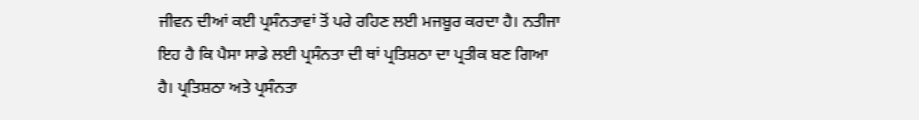ਜੀਵਨ ਦੀਆਂ ਕਈ ਪ੍ਰਸੰਨਤਾਵਾਂ ਤੋਂ ਪਰੇ ਰਹਿਣ ਲਈ ਮਜਬੂਰ ਕਰਦਾ ਹੈ। ਨਤੀਜਾ ਇਹ ਹੈ ਕਿ ਪੈਸਾ ਸਾਡੇ ਲਈ ਪ੍ਰਸੰਨਤਾ ਦੀ ਥਾਂ ਪ੍ਰਤਿਸ਼ਠਾ ਦਾ ਪ੍ਰਤੀਕ ਬਣ ਗਿਆ ਹੈ। ਪ੍ਰਤਿਸ਼ਠਾ ਅਤੇ ਪ੍ਰਸੰਨਤਾ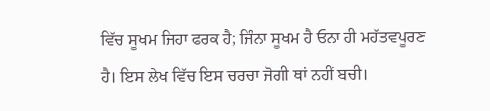ਵਿੱਚ ਸੂਖਮ ਜਿਹਾ ਫਰਕ ਹੈ; ਜਿੰਨਾ ਸੂਖਮ ਹੈ ਓਨਾ ਹੀ ਮਹੱਤਵਪੂਰਣ ਹੈ। ਇਸ ਲੇਖ ਵਿੱਚ ਇਸ ਚਰਚਾ ਜੋਗੀ ਥਾਂ ਨਹੀਂ ਬਚੀ।